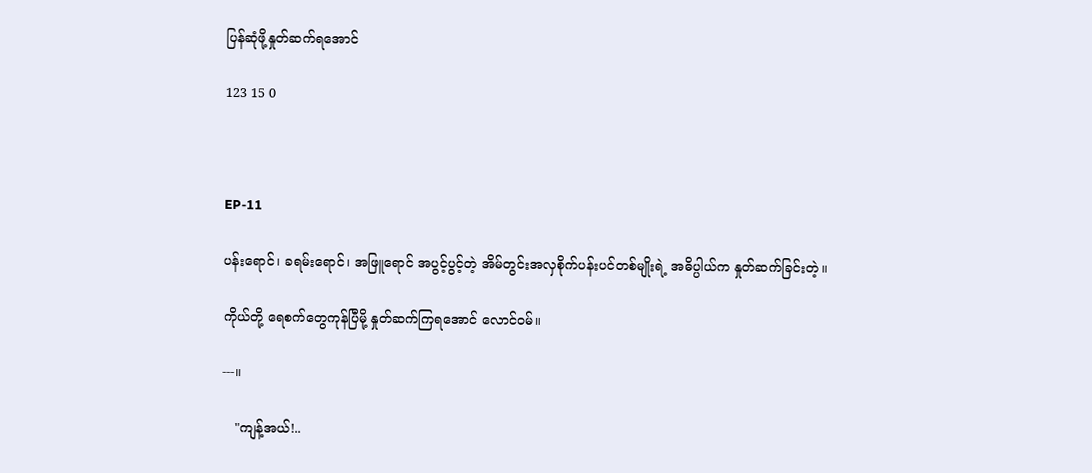ပြန်ဆုံဖို့နှုတ်ဆက်ရအောင်

123 15 0



EP-11

ပန်းရောင်၊ ခရမ်းရောင်၊ အဖြူရောင် အပွင့်ပွင့်တဲ့ အိမ်တွင်းအလှစိုက်ပန်းပင်တစ်မျိုးရဲ့ အဓိပ္ပါယ်က နှုတ်ဆက်ခြင်းတဲ့။

ကိုယ်တို့ ရေစက်တွေကုန်ပြီမို့ နှုတ်ဆက်ကြရအောင် လောင်ဝမ်။

---။

   "ကျန့်အယ်!..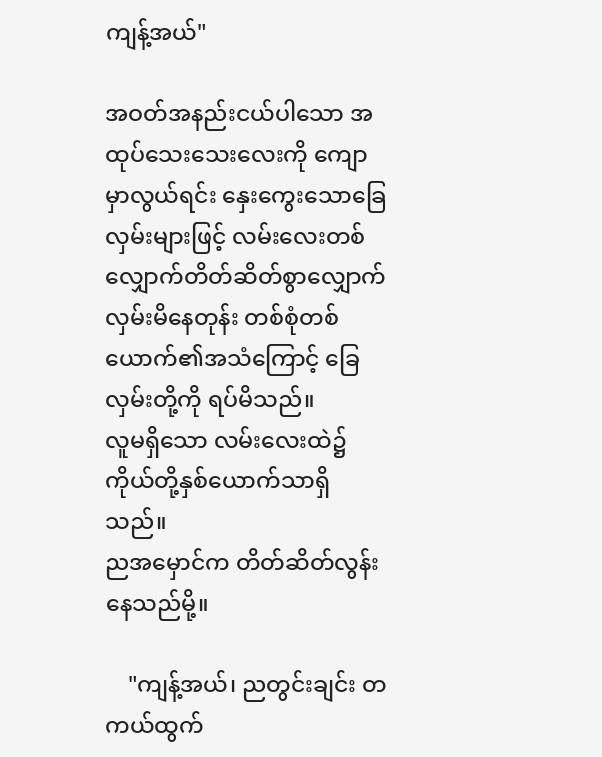ကျန့်အယ်"

အဝတ်အနည်းငယ်ပါသော အထုပ်သေးသေးလေးကို ကျောမှာလွယ်ရင်း နှေးကွေးသောခြေလှမ်းများဖြင့် လမ်းလေးတစ်လျှောက်တိတ်ဆိတ်စွာလျှောက်လှမ်းမိနေတုန်း တစ်စုံတစ်ယောက်၏အသံကြောင့် ခြေလှမ်းတို့ကို ရပ်မိသည်။
လူမရှိသော လမ်းလေးထဲ၌ ကိုယ်တို့နှစ်ယောက်သာရှိသည်။
ညအမှောင်က တိတ်ဆိတ်လွန်းနေသည်မို့။

    "ကျန့်အယ်၊ ညတွင်းချင်း တကယ်ထွက်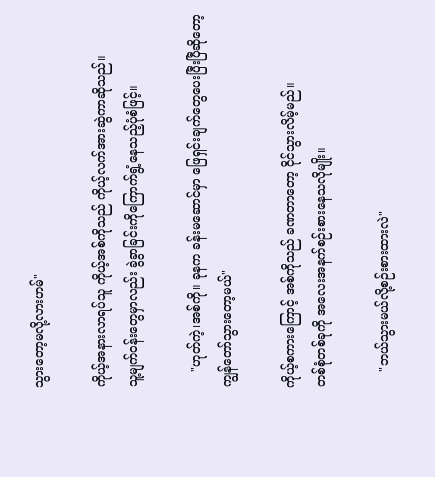သွားတော့မလို့လားဟမ်"

ကိုယ့်အနားလာရပ်သူ ကိုယ့်အစ်ကိုသည် ကိုယ့်လက်အားဆွဲကာဆိုသည်။
သူ့မျက်ဝန်းတွေမှာလည်း ခွဲခွာခြင်းကိုကြောက်ရွံ့‌နေသည့်ပုံစံဖြင့်။

    "ဟုတ်ကဲ့၊အစ်ကို။ ခုနက ခန်းမဆောင်မှာ ဖြေရှင်းချက်‌တွေပေးပြီးပြီဆိုတော့ ကျွန်တော်သွားတော့မယ်"

ကိုယ့်စကားကြောင့် အစ်ကိုသည် ခဏတာတော့ ငိုင်သွားလိမ့်မည်။
တစ်စုံတစ်ခုကို အလေးအနက်စဉ်းစားနေသလိုမျိုး။

    "ဘယ်သွားမယ်လို့စဉ်းစားထားလဲ"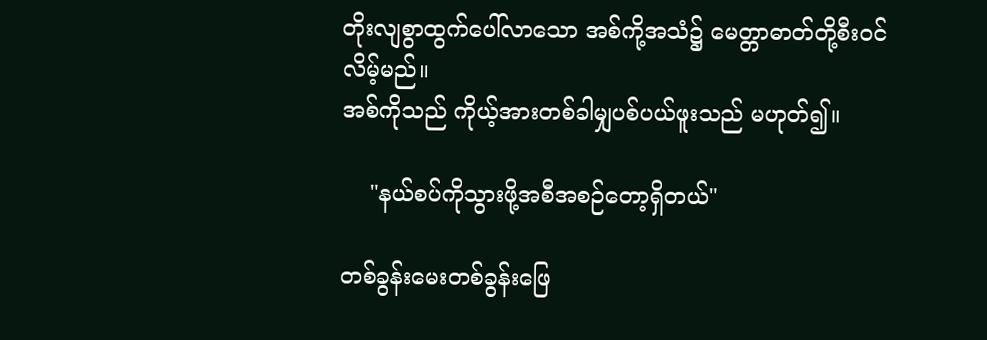တိုးလျစွာထွက်ပေါ်လာသော အစ်ကို့အသံ၌ မေတ္တာဓာတ်တို့စီးဝင်လိမ့်မည်။
အစ်ကိုသည် ကိုယ့်အားတစ်ခါမျှပစ်ပယ်ဖူးသည် မဟုတ်၍။

    "နယ်စပ်ကိုသွားဖို့အစီအစဉ်တော့ရှိတယ်"

တစ်ခွန်းမေးတစ်ခွန်းဖြေ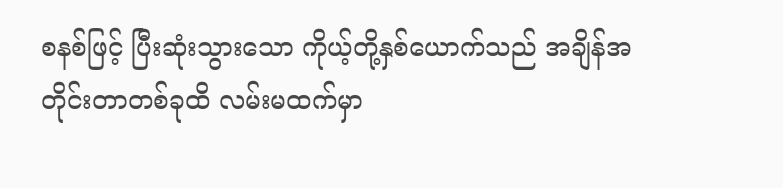စနစ်ဖြင့် ပြီးဆုံးသွားသော ကိုယ့်တို့နှစ်ယောက်သည် အချိန်အတိုင်းတာတစ်ခုထိ လမ်းမထက်မှာ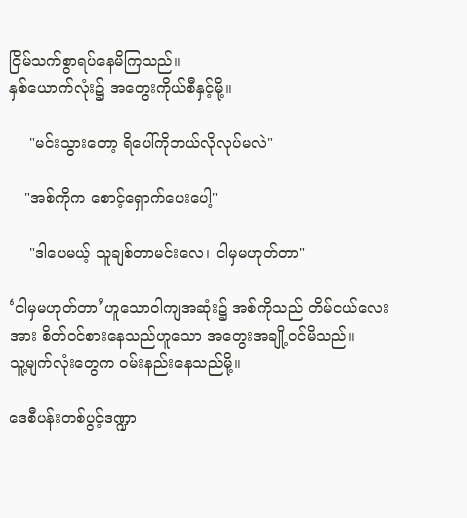ငြိမ်သက်စွာရပ်နေမိကြသည်။
နှစ်ယောက်လုံး၌ အတွေးကိုယ်စီနှင့်မို့။

    "မင်းသွားတော့ ရိပေါ်ကိုဘယ်လိုလုပ်မလဲ"

   "အစ်ကိုက စောင့်ရှောက်ပေးပေါ့"

    "ဒါပေမယ့် သူချစ်တာမင်းလေ၊ ငါမှမဟုတ်တာ"

‘ငါမှမဟုတ်တာ’ဟူသောဝါကျအဆုံး၌ အစ်ကိုသည် တိမ်ငယ်လေးအား စိတ်ဝင်စားနေသည်ဟူသော အတွေးအချို့ဝင်မိသည်။
သူ့မျက်လုံးတွေက ဝမ်းနည်းနေသည်မို့။

ဒေစီပန်းတစ်ပွင့်ဒဏ္ဍာ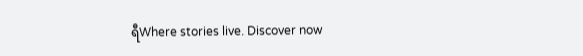ရီWhere stories live. Discover now